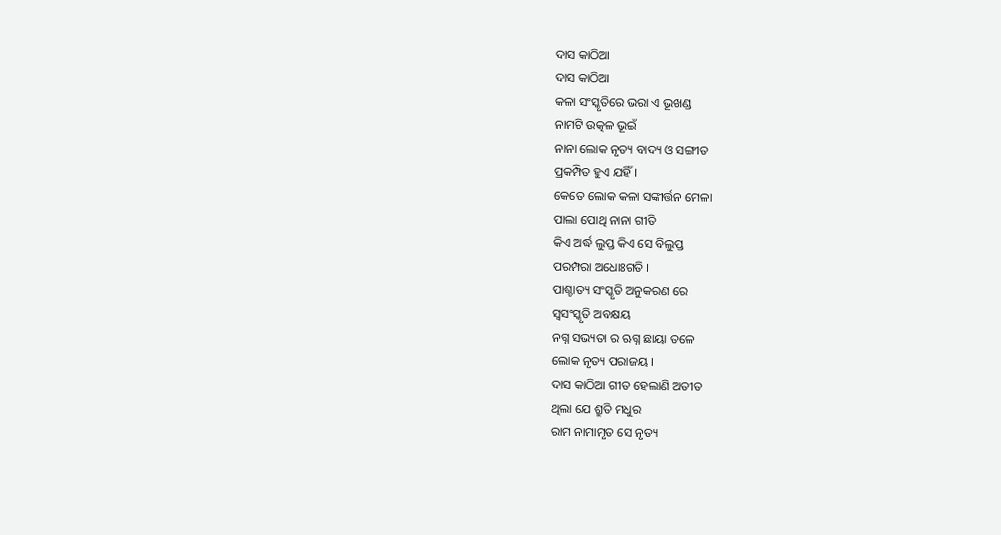ଦାସ କାଠିଆ
ଦାସ କାଠିଆ
କଳା ସଂସ୍କୃତିରେ ଭରା ଏ ଭୂଖଣ୍ଡ
ନାମଟି ଉତ୍କଳ ଭୂଇଁ
ନାନା ଲୋକ ନୃତ୍ୟ ବାଦ୍ୟ ଓ ସଙ୍ଗୀତ
ପ୍ରକମ୍ପିତ ହୁଏ ଯହିଁ ।
କେତେ ଲୋକ କଳା ସଙ୍କୀର୍ତ୍ତନ ମେଳା
ପାଲା ପୋଥି ନାନା ଗୀତି
କିଏ ଅର୍ଦ୍ଧ ଲୁପ୍ତ କିଏ ସେ ବିଲୁପ୍ତ
ପରମ୍ପରା ଅଧୋଃଗତି ।
ପାଶ୍ଚାତ୍ୟ ସଂସ୍କୃତି ଅନୁକରଣ ରେ
ସ୍ୱସଂସ୍କୃତି ଅବକ୍ଷୟ
ନଗ୍ନ ସଭ୍ୟତା ର ଋଗ୍ନ ଛାୟା ତଳେ
ଲୋକ ନୃତ୍ୟ ପରାଜୟ ।
ଦାସ କାଠିଆ ଗୀତ ହେଲାଣି ଅତୀତ
ଥିଲା ଯେ ଶ୍ରୁତି ମଧୁର
ରାମ ନାମାମୃତ ସେ ନୃତ୍ୟ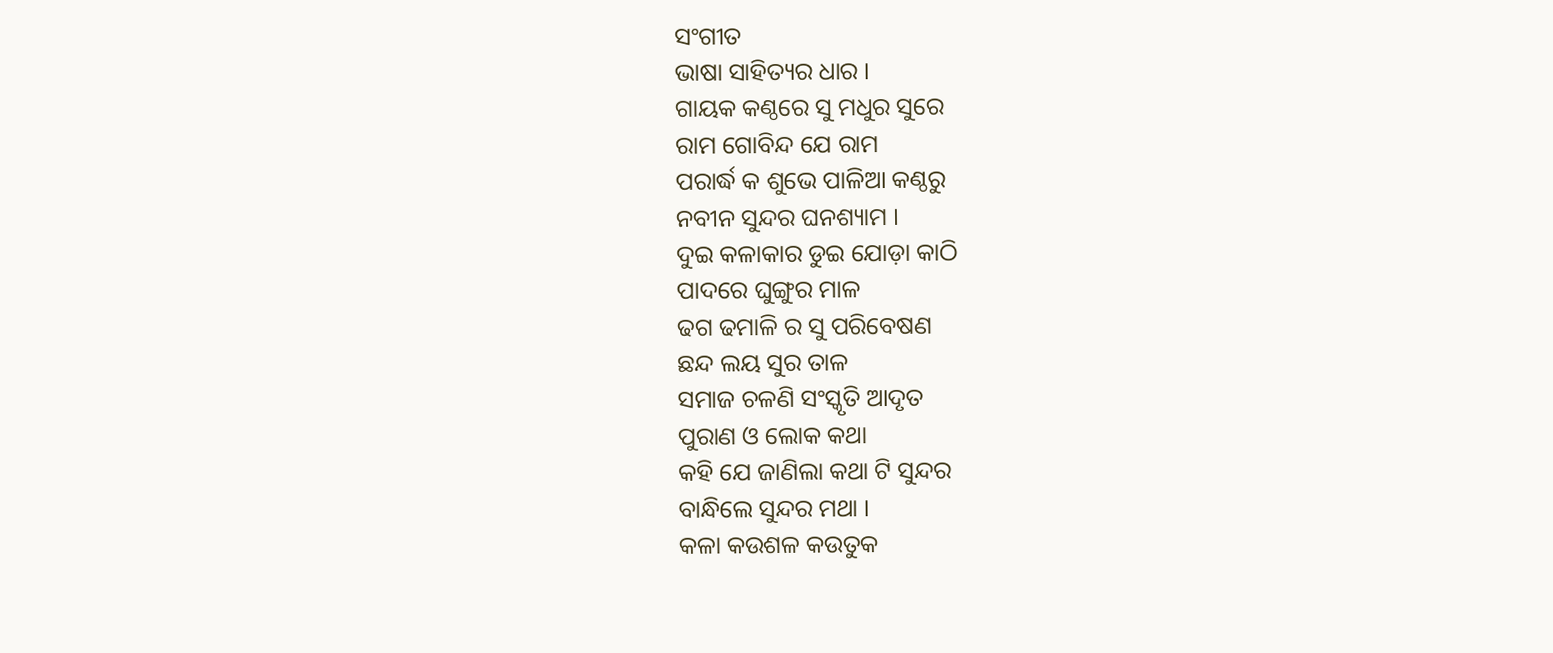ସଂଗୀତ
ଭାଷା ସାହିତ୍ୟର ଧାର ।
ଗାୟକ କଣ୍ଠରେ ସୁ ମଧୁର ସୁରେ
ରାମ ଗୋବିନ୍ଦ ଯେ ରାମ
ପରାର୍ଦ୍ଧ କ ଶୁଭେ ପାଳିଆ କଣ୍ଠରୁ
ନବୀନ ସୁନ୍ଦର ଘନଶ୍ୟାମ ।
ଦୁଇ କଳାକାର ଡୁଇ ଯୋଡ଼ା କାଠି
ପାଦରେ ଘୁଙ୍ଗୁର ମାଳ
ଢଗ ଢମାଳି ର ସୁ ପରିବେଷଣ
ଛନ୍ଦ ଲୟ ସୁର ତାଳ
ସମାଜ ଚଳଣି ସଂସ୍କୃତି ଆଦୃତ
ପୁରାଣ ଓ ଲୋକ କଥା
କହି ଯେ ଜାଣିଲା କଥା ଟି ସୁନ୍ଦର
ବାନ୍ଧିଲେ ସୁନ୍ଦର ମଥା ।
କଳା କଉଶଳ କଉତୁକ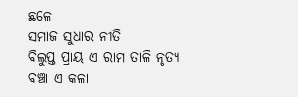ଛଳେ
ସମାଜ ସୁଧାର ନୀତି
ବିଲୁପ୍ତ ପ୍ରାୟ ଏ ରାମ ତାଳି ନୃତ୍ୟ
ବଞ୍ଚା ଏ କଳା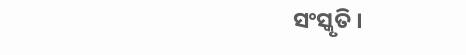ସଂସ୍କୃତି ।